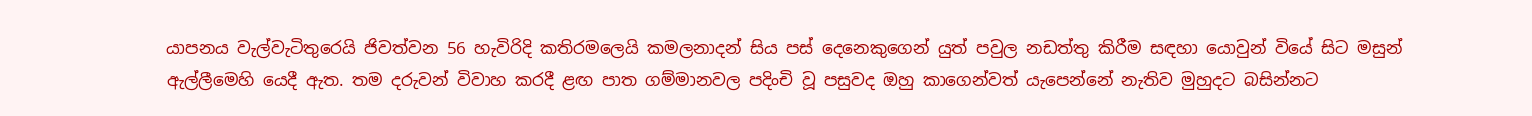යාපනය වැල්වැටිතුරෙයි ජිවත්වන 56 හැවිරිදි කතිරමලෙයි කමලනාදන් සිය පස් දෙනෙකුගෙන් යුත් පවුල නඩත්තු කිරීම සඳහා යොවුන් වියේ සිට මසුන් ඇල්ලීමෙහි යෙදී ඇත. තම දරුවන් විවාහ කරදී ළඟ පාත ගම්මානවල පදිංචි වූ පසුවද ඔහු කාගෙන්වත් යැපෙන්නේ නැතිව මුහුදට බසින්නට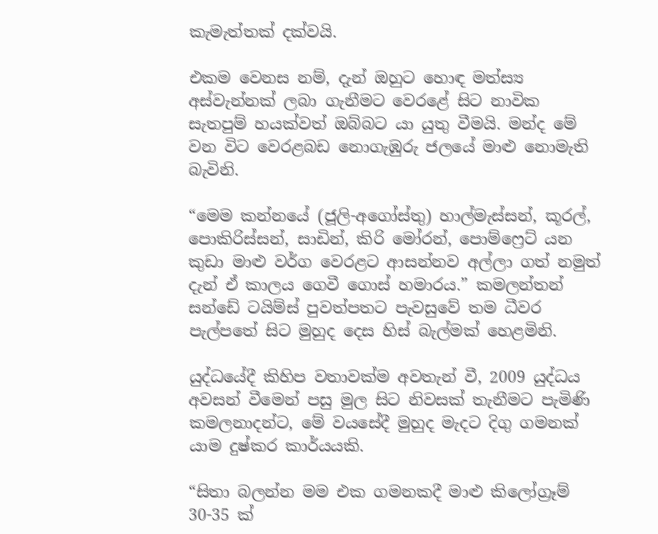කැමැත්තක් දක්වයි.

එකම වෙනස නම්, දැන් ඔහුට හොඳ මත්ස්‍ය අස්වැන්නක් ලබා ගැනීමට වෙරළේ සිට නාවික සැතපුම් හයක්වත් ඔබ්බට යා යුතු වීමයි. මන්ද මේ වන විට වෙරළබඩ නොගැඹුරු ජලයේ මාළු නොමැති බැවිනි.

“මෙම කන්නයේ (ජූලි-අගෝස්තු) හාල්මැස්සන්, කූරල්, පොකිරිස්සන්, සාඩින්, කිරි මෝරන්, පොම්ෆ්‍රෙට් යන කුඩා මාළු වර්ග වෙරළට ආසන්නව අල්ලා ගත් නමුත් දැන් ඒ කාලය ගෙවී ගොස් හමාරය.” කමලන්තන් සන්ඩේ ටයිම්ස් පුවත්පතට පැවසුවේ තම ධීවර පැල්පතේ සිට මුහුද දෙස හිස් බැල්මක් හෙළමිනි.

යුද්ධයේදී කිහිප වතාවක්ම අවතැන් වී, 2009 යුද්ධය අවසන් වීමෙන් පසු මුල සිට නිවසක් තැනීමට පැමිණි කමලනාදන්ට, මේ වයසේදී මුහුද මැදට දිගු ගමනක් යාම දුෂ්කර කාර්යයකි.

“සිතා බලන්න මම එක ගමනකදී මාළු කිලෝග්‍රෑම් 30-35 ක්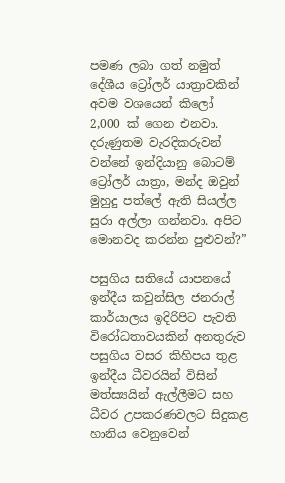පමණ ලබා ගත් නමුත් දේශීය ට්‍රෝලර් යාත්‍රාවකින් අවම වශයෙන් කිලෝ 2,000 ක් ගෙන එනවා. දරුණුතම වැරදිකරුවන් වන්නේ ඉන්දියානු බොටම් ට්‍රෝලර් යාත්‍රා, මන්ද ඔවුන් මුහුදු පත්ලේ ඇති සියල්ල සුරා අල්ලා ගන්නවා. අපිට මොනවද කරන්න පුළුවන්?”

පසුගිය සතියේ යාපනයේ ඉන්දීය කවුන්සිල ජනරාල් කාර්යාලය ඉදිරිපිට පැවති විරෝධතාවයකින් අනතුරුව පසුගිය වසර කිහිපය තුළ ඉන්දීය ධීවරයින් විසින් මත්ස්‍යයින් ඇල්ලීමට සහ ධීවර උපකරණවලට සිදුකළ හානිය වෙනුවෙන්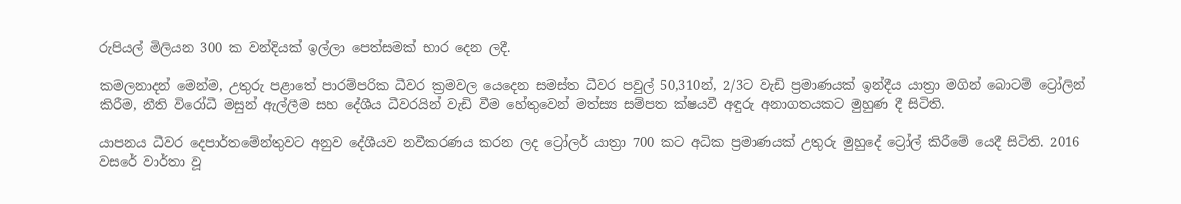රුපියල් මිලියන 300 ක වන්දියක් ඉල්ලා පෙත්සමක් භාර දෙන ලදී.

කමලනාදන් මෙන්ම, උතුරු පළාතේ පාරම්පරික ධීවර ක්‍රමවල යෙදෙන සමස්ත ධීවර පවුල් 50,310න්, 2/3ට වැඩි ප්‍රමාණයක් ඉන්දීය යාත්‍රා මගින් බොටම් ට්‍රෝලින් කිරීම, නීති විරෝධී මසුන් ඇල්ලීම සහ දේශීය ධීවරයින් වැඩි වීම හේතුවෙන් මත්ස්‍ය සම්පත ක්ෂයවී අඳුරු අනාගතයකට මුහුණ දී සිටිති.

යාපනය ධීවර දෙපාර්තමේන්තුවට අනුව දේශීයව නවීකරණය කරන ලද ට්‍රෝලර් යාත්‍රා 700 කට අධික ප්‍රමාණයක් උතුරු මුහුදේ ට්‍රෝල් කිරීමේ යෙදී සිටිති. 2016 වසරේ වාර්තා වූ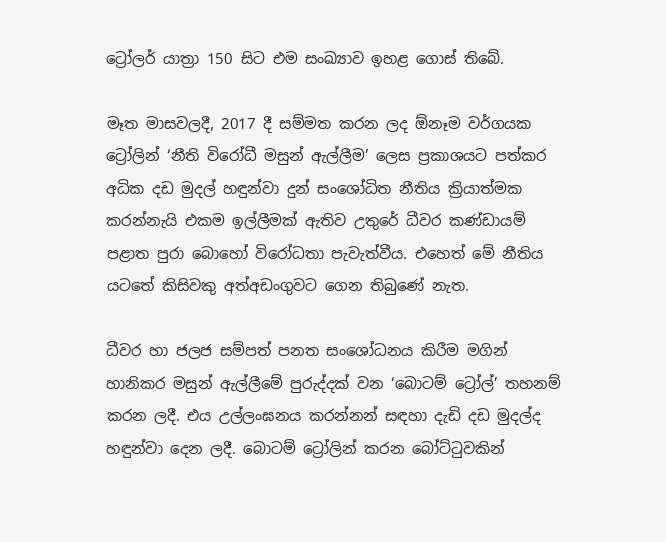ට්‍රෝලර් යාත්‍රා 150 සිට එම සංඛ්‍යාව ඉහළ ගොස් තිබේ.

මෑත මාසවලදී, 2017 දී සම්මත කරන ලද ඕනෑම වර්ගයක ට්‍රෝලින් ‘නීති විරෝධී මසුන් ඇල්ලීම’ ලෙස ප්‍රකාශයට පත්කර අධික දඩ මුදල් හඳුන්වා දුන් සංශෝධිත නීතිය ක්‍රියාත්මක කරන්නැයි එකම ඉල්ලීමක් ඇතිව උතුරේ ධීවර කණ්ඩායම් පළාත පුරා බොහෝ විරෝධතා පැවැත්වීය. එහෙත් මේ නීතිය යටතේ කිසිවකු අත්අඩංගුවට ගෙන තිබුණේ නැත.

ධීවර හා ජලජ සම්පත් පනත සංශෝධනය කිරීම මගින් හානිකර මසුන් ඇල්ලීමේ පුරුද්දක් වන ‘බොටම් ට්‍රෝල්’ තහනම් කරන ලදී. එය උල්ලංඝනය කරන්නන් සඳහා දැඩි දඩ මුදල්ද හඳුන්වා දෙන ලදී. බොටම් ට්‍රෝලින් කරන බෝට්ටුවකින්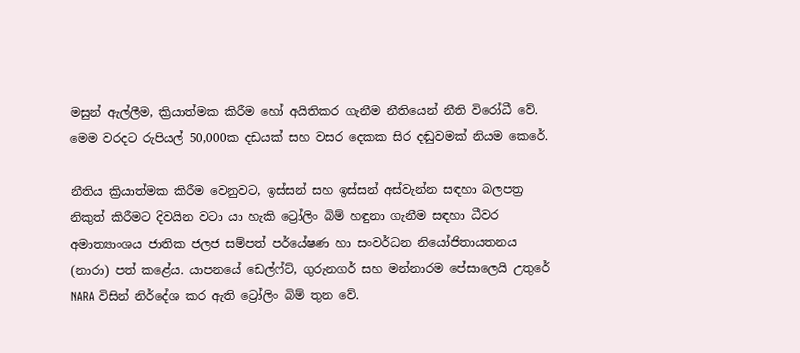මසුන් ඇල්ලීම, ක්‍රියාත්මක කිරීම හෝ අයිතිකර ගැනීම නීතියෙන් නීති විරෝධී වේ. මෙම වරදට රුපියල් 50,000ක දඩයක් සහ වසර දෙකක සිර දඬුවමක් නියම කෙරේ.

නීතිය ක්‍රියාත්මක කිරීම වෙනුවට, ඉස්සන් සහ ඉස්සන් අස්වැන්න සඳහා බලපත්‍ර නිකුත් කිරීමට දිවයින වටා යා හැකි ට්‍රෝලිං බිම් හඳුනා ගැනීම සඳහා ධීවර අමාත්‍යාංශය ජාතික ජලජ සම්පත් පර්යේෂණ හා සංවර්ධන නියෝජිතායතනය (නාරා) පත් කළේය. යාපනයේ ඩෙල්ෆ්ට්, ගුරුනගර් සහ මන්නාරම පේසාලෙයි උතුරේ NARA විසින් නිර්දේශ කර ඇති ට්‍රෝලිං බිම් තුන වේ.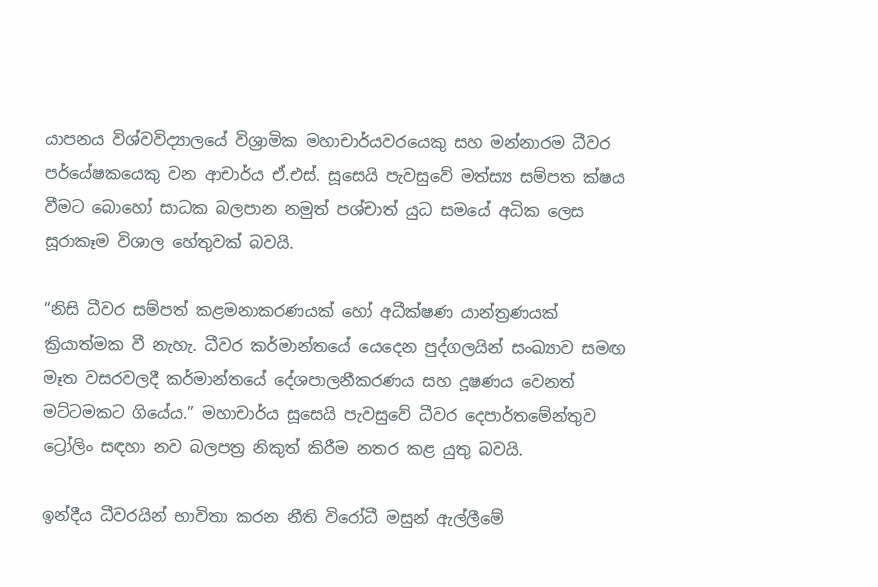යාපනය විශ්වවිද්‍යාලයේ විශ්‍රාමික මහාචාර්යවරයෙකු සහ මන්නාරම ධීවර පර්යේෂකයෙකු වන ආචාර්ය ඒ.එස්. සූසෙයි පැවසුවේ මත්ස්‍ය සම්පත ක්ෂය වීමට බොහෝ සාධක බලපාන නමුත් පශ්චාත් යුධ සමයේ අධික ලෙස සූරාකෑම විශාල හේතුවක් බවයි.

“නිසි ධීවර සම්පත් කළමනාකරණයක් හෝ අධීක්ෂණ යාන්ත්‍රණයක් ක්‍රියාත්මක වී නැහැ. ධීවර කර්මාන්තයේ යෙදෙන පුද්ගලයින් සංඛ්‍යාව සමඟ මෑත වසරවලදී කර්මාන්තයේ දේශපාලනීකරණය සහ දූෂණය වෙනත් මට්ටමකට ගියේය.” මහාචාර්ය සූසෙයි පැවසුවේ ධීවර දෙපාර්තමේන්තුව ට්‍රෝලිං සඳහා නව බලපත්‍ර නිකුත් කිරීම නතර කළ යුතු බවයි.

ඉන්දීය ධීවරයින් භාවිතා කරන නීති විරෝධී මසුන් ඇල්ලීමේ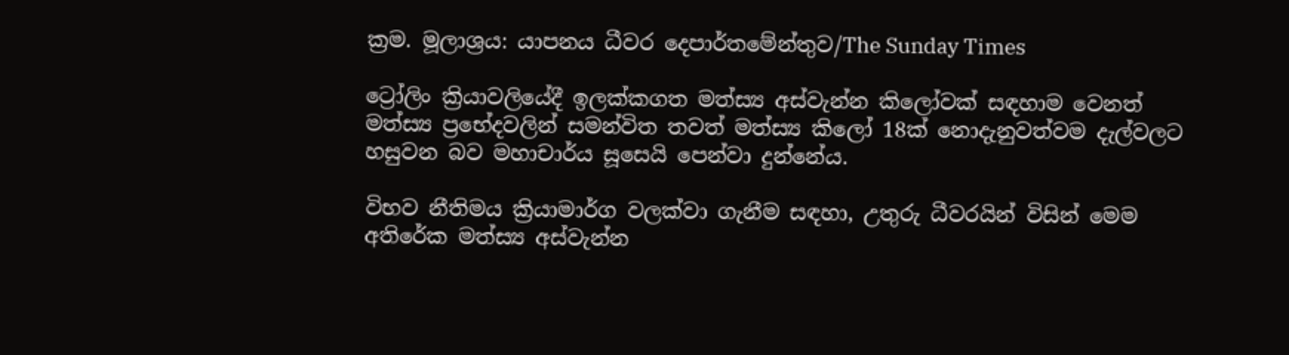ක්‍රම. මූලාශ්‍රය: යාපනය ධීවර දෙපාර්තමේන්තුව/The Sunday Times

ට්‍රෝලිං ක්‍රියාවලියේදී ඉලක්කගත මත්ස්‍ය අස්වැන්න කිලෝවක් සඳහාම වෙනත් මත්ස්‍ය ප්‍රභේදවලින් සමන්විත තවත් මත්ස්‍ය කිලෝ 18ක් නොදැනුවත්වම දැල්වලට හසුවන බව මහාචාර්ය සූසෙයි පෙන්වා දුන්නේය.

විභව නීතිමය ක්‍රියාමාර්ග වලක්වා ගැනීම සඳහා, උතුරු ධීවරයින් විසින් මෙම අතිරේක මත්ස්‍ය අස්වැන්න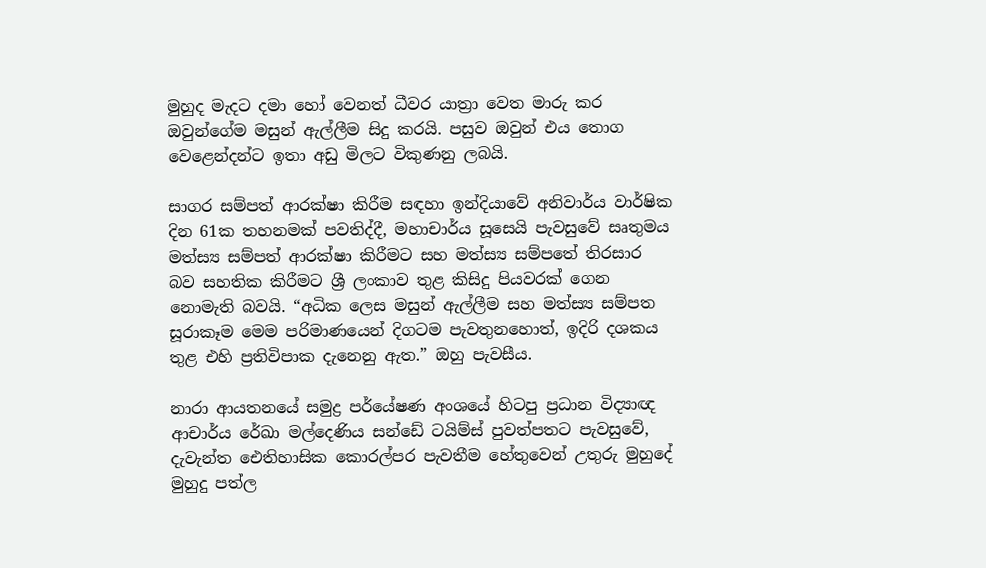මුහුද මැදට දමා හෝ වෙනත් ධීවර යාත්‍රා වෙත මාරු කර ඔවුන්ගේම මසුන් ඇල්ලීම සිදු කරයි. පසුව ඔවුන් එය තොග වෙළෙන්දන්ට ඉතා අඩු මිලට විකුණනු ලබයි.

සාගර සම්පත් ආරක්ෂා කිරීම සඳහා ඉන්දියාවේ අනිවාර්ය වාර්ෂික දින 61ක තහනමක් පවතිද්දී, මහාචාර්ය සූසෙයි පැවසුවේ සෘතුමය මත්ස්‍ය සම්පත් ආරක්ෂා කිරීමට සහ මත්ස්‍ය සම්පතේ තිරසාර බව සහතික කිරීමට ශ්‍රී ලංකාව තුළ කිසිදු පියවරක් ගෙන නොමැති බවයි. “අධික ලෙස මසුන් ඇල්ලීම සහ මත්ස්‍ය සම්පත සූරාකෑම මෙම පරිමාණයෙන් දිගටම පැවතුනහොත්, ඉදිරි දශකය තුළ එහි ප්‍රතිවිපාක දැනෙනු ඇත.” ඔහු පැවසීය.

නාරා ආයතනයේ සමුද්‍ර පර්යේෂණ අංශයේ හිටපු ප්‍රධාන විද්‍යාඥ ආචාර්ය රේඛා මල්දෙණිය සන්ඩේ ටයිම්ස් පුවත්පතට පැවසුවේ, දැවැන්ත ඓතිහාසික කොරල්පර පැවතීම හේතුවෙන් උතුරු මුහුදේ මුහුදු පත්ල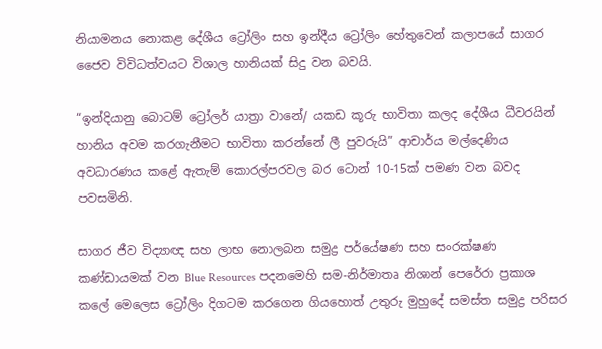නියාමනය නොකළ දේශීය ට්‍රෝලිං සහ ඉන්දීය ට්‍රෝලිං හේතුවෙන් කලාපයේ සාගර ජෛව විවිධත්වයට විශාල හානියක් සිදු වන බවයි.

“ඉන්දියානු බොටම් ට්‍රෝලර් යාත්‍රා වානේ/ යකඩ කූරු භාවිතා කලද දේශීය ධීවරයින් හානිය අවම කරගැනීමට භාවිතා කරන්නේ ලී පුවරුයි” ආචාර්ය මල්දෙණිය අවධාරණය කළේ ඇතැම් කොරල්පරවල බර ටොන් 10-15ක් පමණ වන බවද පවසමිනි.

සාගර ජීව විද්‍යාඥ සහ ලාභ නොලබන සමුද්‍ර පර්යේෂණ සහ සංරක්ෂණ කණ්ඩායමක් වන Blue Resources පදනමෙහි සම-නිර්මාතෘ නිශාන් පෙරේරා ප්‍රකාශ කලේ මෙලෙස ට්‍රෝලිං දිගටම කරගෙන ගියහොත් උතුරු මුහුදේ සමස්ත සමුද්‍ර පරිසර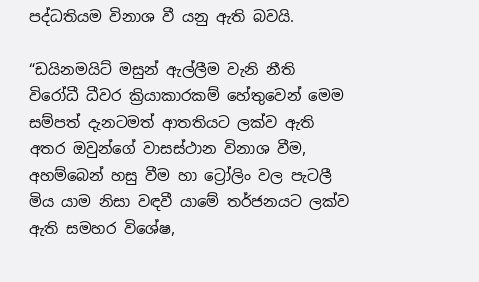පද්ධතියම විනාශ වී යනු ඇති බවයි.

“ඩයිනමයිට් මසුන් ඇල්ලීම වැනි නීති විරෝධී ධීවර ක්‍රියාකාරකම් හේතුවෙන් මෙම සම්පත් දැනටමත් ආතතියට ලක්ව ඇති අතර ඔවුන්ගේ වාසස්ථාන විනාශ වීම, අහම්බෙන් හසු වීම හා ට්‍රෝලිං වල පැටලී මිය යාම නිසා වඳවී යාමේ තර්ජනයට ලක්ව ඇති සමහර විශේෂ,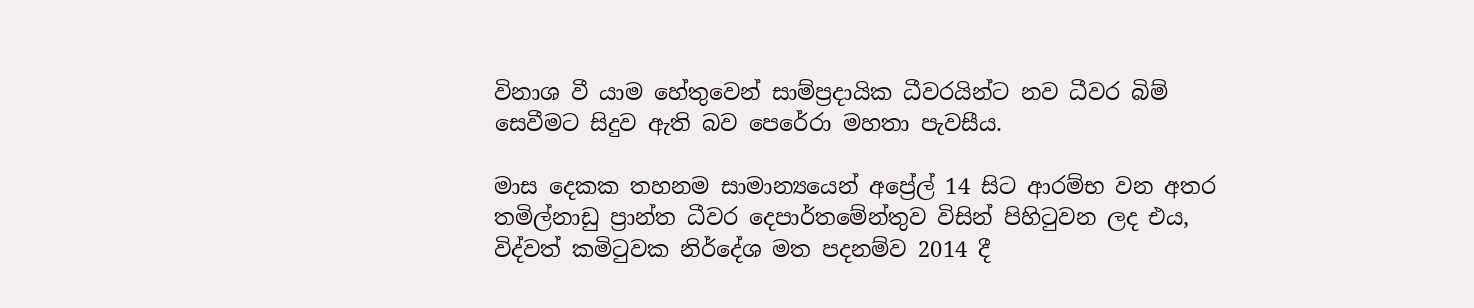විනාශ වී යාම හේතුවෙන් සාම්ප්‍රදායික ධීවරයින්ට නව ධීවර බිම් සෙවීමට සිදුව ඇති බව පෙරේරා මහතා පැවසීය.

මාස දෙකක තහනම සාමාන්‍යයෙන් අප්‍රේල් 14 සිට ආරම්භ වන අතර තමිල්නාඩු ප්‍රාන්ත ධීවර දෙපාර්තමේන්තුව විසින් පිහිටුවන ලද එය, විද්වත් කමිටුවක නිර්දේශ මත පදනම්ව 2014 දී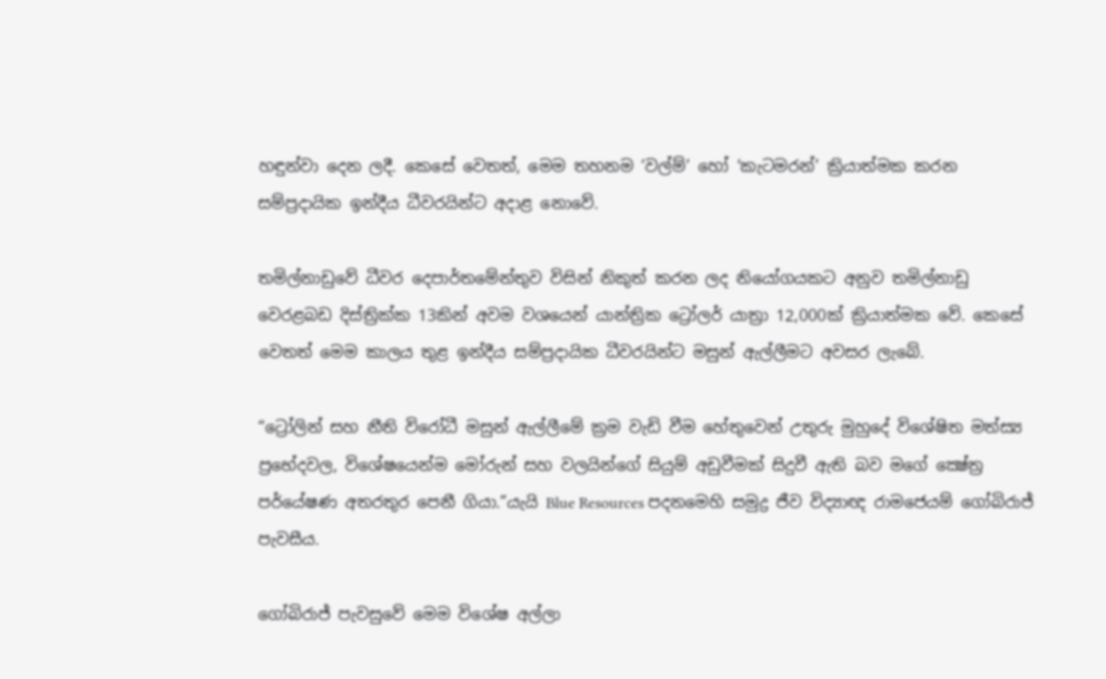හඳුන්වා දෙන ලදී. කෙසේ වෙතත්, මෙම තහනම ‘වල්ම්’ හෝ ‘කැටමරන්’ ක්‍රියාත්මක කරන සම්ප්‍රදායික ඉන්දීය ධීවරයින්ට අදාළ නොවේ.

තමිල්නාඩුවේ ධීවර දෙපාර්තමේන්තුව විසින් නිකුත් කරන ලද නියෝගයකට අනුව තමිල්නාඩු වෙරළබඩ දිස්ත්‍රික්ක 13කින් අවම වශයෙන් යාන්ත්‍රික ට්‍රෝලර් යාත්‍රා 12,000ක් ක්‍රියාත්මක වේ. කෙසේ වෙතත් මෙම කාලය තුළ ඉන්දීය සම්ප්‍රදායික ධීවරයින්ට මසුන් ඇල්ලීමට අවසර ලැබේ.

“ට්‍රෝලින් සහ නීති විරෝධී මසුන් ඇල්ලීමේ ක්‍රම වැඩි වීම හේතුවෙන් උතුරු මුහුදේ විශේෂිත මත්ස්‍ය ප්‍රභේදවල, විශේෂයෙන්ම මෝරුන් සහ වලයින්ගේ සියුම් අඩුවීමක් සිදුවී ඇති බව මගේ ක්‍ෂේත්‍ර පර්යේෂණ අතරතුර පෙනී ගියා.”යැයි Blue Resources පදනමෙහි සමුද්‍ර ජීව විද්‍යාඥ රාමජෙයම් ගෝබිරාජ් පැවසීය.

ගෝබිරාජ් පැවසුවේ මෙම විශේෂ අල්ලා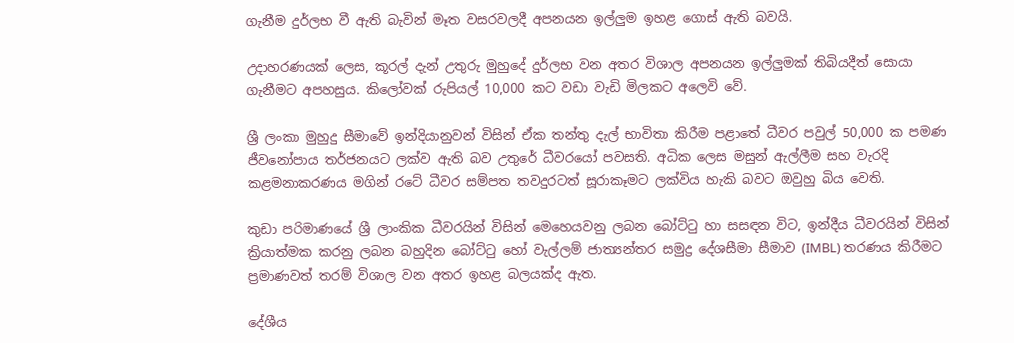ගැනීම දුර්ලභ වී ඇති බැවින් මෑත වසරවලදී අපනයන ඉල්ලුම ඉහළ ගොස් ඇති බවයි.

උදාහරණයක් ලෙස, කූරල් දැන් උතුරු මුහුදේ දුර්ලභ වන අතර විශාල අපනයන ඉල්ලුමක් තිබියදීත් සොයා ගැනීමට අපහසුය. කිලෝවක් රුපියල් 10,000 කට වඩා වැඩි මිලකට අලෙවි වේ.

ශ්‍රී ලංකා මුහුදු සීමාවේ ඉන්දියානුවන් විසින් ඒක තන්තු දැල් භාවිතා කිරීම පළාතේ ධීවර පවුල් 50,000 ක පමණ ජීවනෝපාය තර්ජනයට ලක්ව ඇති බව උතුරේ ධීවරයෝ පවසති. අධික ලෙස මසුන් ඇල්ලීම සහ වැරදි කළමනාකරණය මගින් රටේ ධීවර සම්පත තවදුරටත් සූරාකෑමට ලක්විය හැකි බවට ඔවුහු බිය වෙති.

කුඩා පරිමාණයේ ශ්‍රී ලාංකික ධීවරයින් විසින් මෙහෙයවනු ලබන බෝට්ටු හා සසඳන විට, ඉන්දීය ධීවරයින් විසින් ක්‍රියාත්මක කරනු ලබන බහුදින බෝට්ටු හෝ වැල්ලම් ජාත්‍යන්තර සමුද්‍ර දේශසීමා සීමාව (IMBL) තරණය කිරීමට ප්‍රමාණවත් තරම් විශාල වන අතර ඉහළ බලයක්ද ඇත.

දේශීය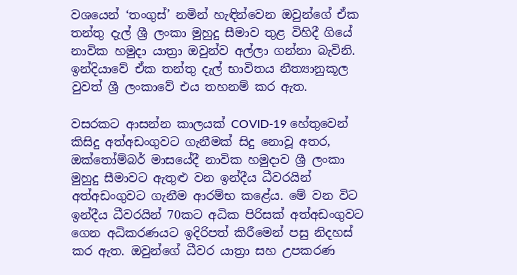වශයෙන් ‘තංගුස්’ නමින් හැඳින්වෙන ඔවුන්ගේ ඒක තන්තු දැල් ශ්‍රී ලංකා මුහුදු සීමාව තුළ විහිදී ගියේ නාවික හමුදා යාත්‍රා ඔවුන්ව අල්ලා ගන්නා බැවිනි. ඉන්දියාවේ ඒක තන්තු දැල් භාවිතය නීත්‍යානුකූල වුවත් ශ්‍රී ලංකාවේ එය තහනම් කර ඇත.

වසරකට ආසන්න කාලයක් COVID-19 හේතුවෙන් කිසිදු අත්අඩංගුවට ගැනීමක් සිදු නොවූ අතර, ඔක්තෝම්බර් මාසයේදී නාවික හමුදාව ශ්‍රී ලංකා මුහුදු සීමාවට ඇතුළු වන ඉන්දීය ධීවරයින් අත්අඩංගුවට ගැනීම ආරම්භ කළේය. මේ වන විට ඉන්දීය ධීවරයින් 70කට අධික පිරිසක් අත්අඩංගුවට ගෙන අධිකරණයට ඉදිරිපත් කිරීමෙන් පසු නිදහස් කර ඇත. ඔවුන්ගේ ධීවර යාත්‍රා සහ උපකරණ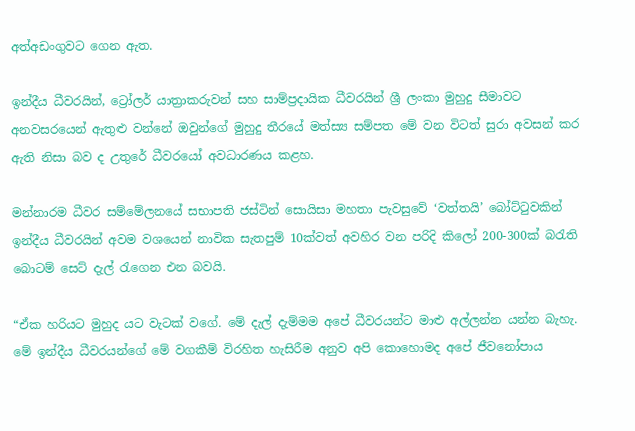අත්අඩංගුවට ගෙන ඇත.

ඉන්දීය ධීවරයින්, ට්‍රෝලර් යාත්‍රාකරුවන් සහ සාම්ප්‍රදායික ධීවරයින් ශ්‍රී ලංකා මුහුදු සීමාවට අනවසරයෙන් ඇතුළු වන්නේ ඔවුන්ගේ මුහුදු තීරයේ මත්ස්‍ය සම්පත මේ වන විටත් සුරා අවසන් කර ඇති නිසා බව ද උතුරේ ධීවරයෝ අවධාරණය කළහ.

මන්නාරම ධීවර සම්මේලනයේ සභාපති ජස්ටින් සොයිසා මහතා පැවසුවේ ‘වත්තයි’ බෝට්ටුවකින් ඉන්දීය ධීවරයින් අවම වශයෙන් නාවික සැතපුම් 10ක්වත් අවහිර වන පරිදි කිලෝ 200-300ක් බරැති බොටම් සෙට් දැල් රැගෙන එන බවයි.

“ඒක හරියට මුහුද යට වැටක් වගේ. මේ දැල් දැම්මම අපේ ධීවරයන්ට මාළු අල්ලන්න යන්න බැහැ. මේ ඉන්දීය ධීවරයන්ගේ මේ වගකීම් විරහිත හැසිරීම අනුව අපි කොහොමද අපේ ජීවනෝපාය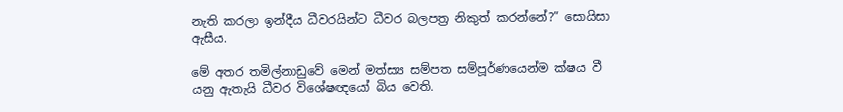නැති කරලා ඉන්දීය ධීවරයින්ට ධීවර බලපත්‍ර නිකුත් කරන්නේ?” සොයිසා ඇසීය.

මේ අතර තමිල්නාඩුවේ මෙන් මත්ස්‍ය සම්පත සම්පූර්ණයෙන්ම ක්ෂය වී යනු ඇතැයි ධීවර විශේෂඥයෝ බිය වෙති.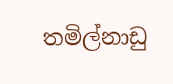තමිල්නාඩු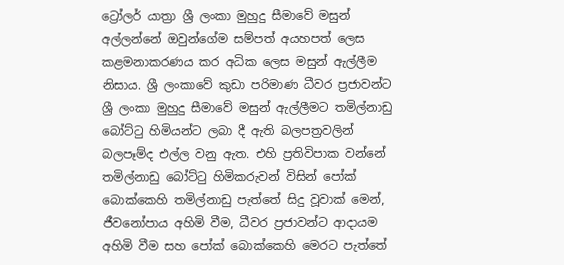ට්‍රෝලර් යාත්‍රා ශ්‍රී ලංකා මුහුදු සීමාවේ මසුන් අල්ලන්නේ ඔවුන්ගේම සම්පත් අයහපත් ලෙස කළමනාකරණය කර අධික ලෙස මසුන් ඇල්ලීම නිසාය. ශ්‍රී ලංකාවේ කුඩා පරිමාණ ධීවර ප්‍රජාවන්ට ශ්‍රී ලංකා මුහුදු සීමාවේ මසුන් ඇල්ලීමට තමිල්නාඩු බෝට්ටු හිමියන්ට ලබා දී ඇති බලපත්‍රවලින් බලපෑම්ද එල්ල වනු ඇත. එහි ප්‍රතිවිපාක වන්නේ තමිල්නාඩු බෝට්ටු හිමිකරුවන් විසින් පෝක් බොක්කෙහි තමිල්නාඩු පැත්තේ සිදු වූවාක් මෙන්, ජීවනෝපාය අහිමි වීම, ධීවර ප්‍රජාවන්ට ආදායම අහිමි වීම සහ පෝක් බොක්කෙහි මෙරට පැත්තේ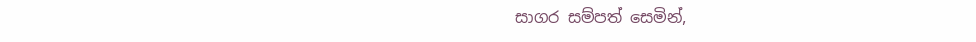සාගර සම්පත් සෙමින්,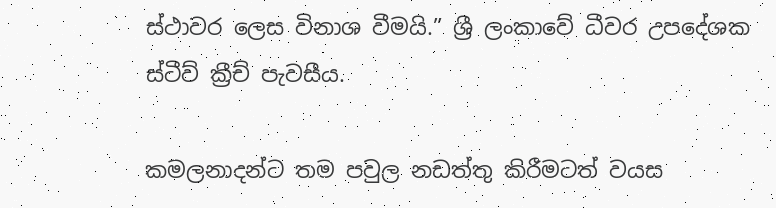ස්ථාවර ලෙස විනාශ වීමයි.” ශ්‍රී ලංකාවේ ධීවර උපදේශක ස්ටීව් ක්‍රීච් පැවසීය.

කමලනාදන්ට තම පවුල නඩත්තු කිරීමටත් වයස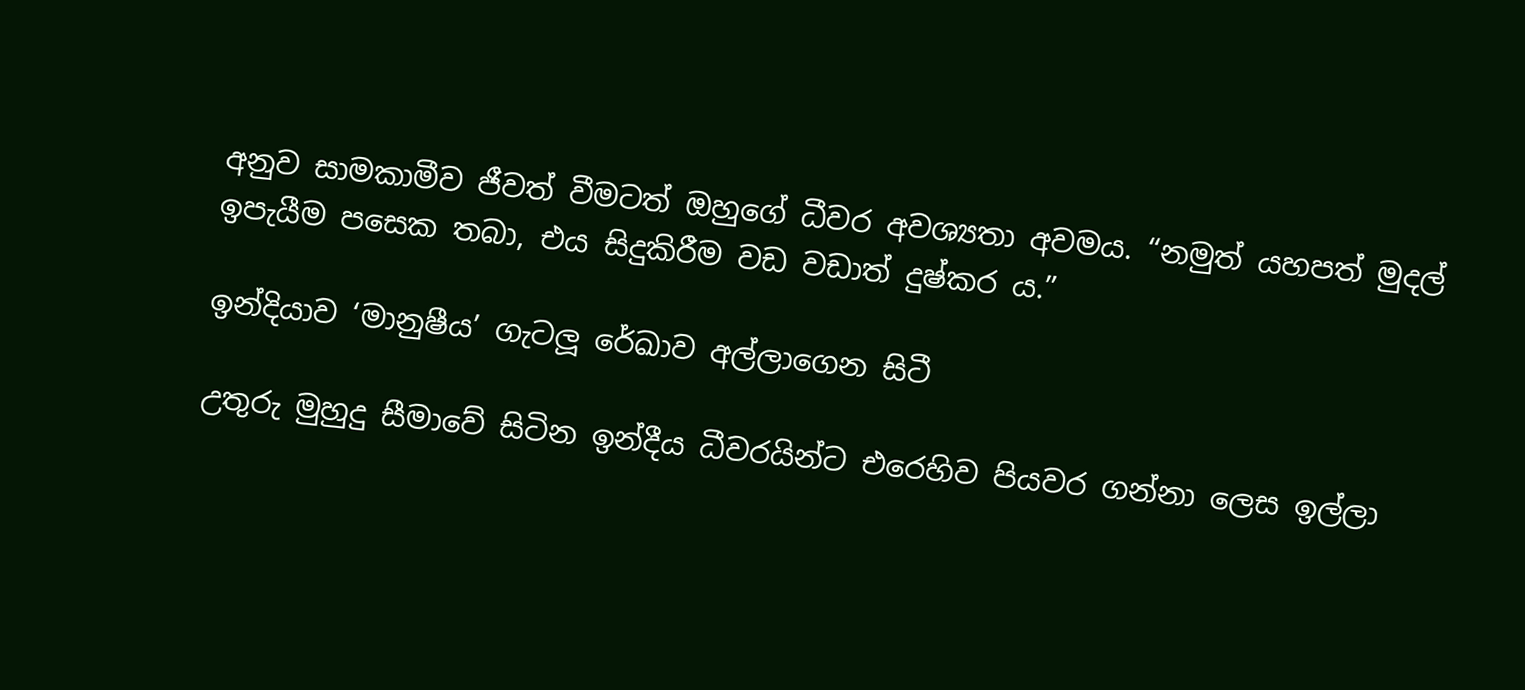අනුව සාමකාමීව ජීවත් වීමටත් ඔහුගේ ධීවර අවශ්‍යතා අවමය. “නමුත් යහපත් මුදල් ඉපැයීම පසෙක තබා, එය සිදුකිරීම වඩ වඩාත් දුෂ්කර ය.”

ඉන්දියාව ‘මානුෂීය’ ගැටලූ රේඛාව අල්ලාගෙන සිටී

උතුරු මුහුදු සීමාවේ සිටින ඉන්දීය ධීවරයින්ට එරෙහිව පියවර ගන්නා ලෙස ඉල්ලා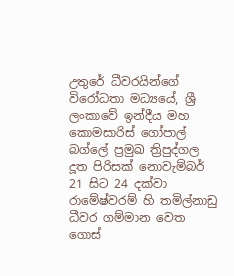උතුරේ ධීවරයින්ගේ විරෝධතා මධ්‍යයේ, ශ්‍රී ලංකාවේ ඉන්දීය මහ කොමසාරිස් ගෝපාල් බග්ලේ ප්‍රමුඛ ත්‍රිපුද්ගල දූත පිරිසක් නොවැම්බර් 21 සිට 24 දක්වා රාමේෂ්වරම් හි තමිල්නාඩු ධීවර ගම්මාන වෙත ගොස්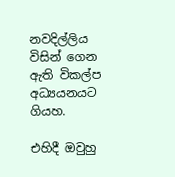නවදිල්ලිය විසින් ගෙන ඇති විකල්ප අධ්‍යයනයට ගියහ.

එහිදී ඔවුහු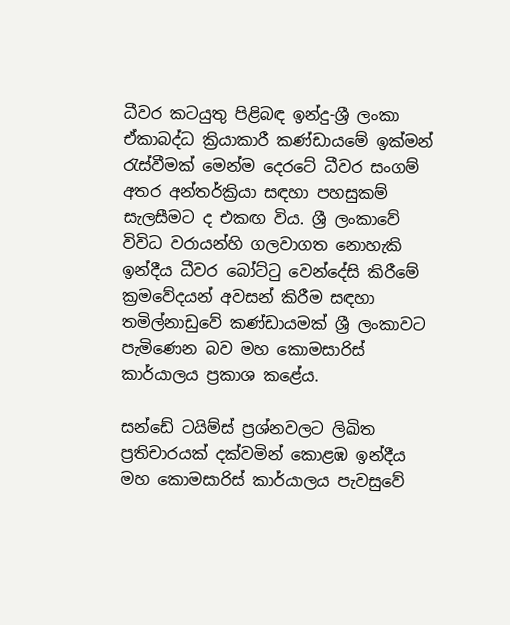ධීවර කටයුතු පිළිබඳ ඉන්දු-ශ්‍රී ලංකා ඒකාබද්ධ ක්‍රියාකාරී කණ්ඩායමේ ඉක්මන් රැස්වීමක් මෙන්ම දෙරටේ ධීවර සංගම් අතර අන්තර්ක්‍රියා සඳහා පහසුකම් සැලසීමට ද එකඟ විය. ශ්‍රී ලංකාවේ විවිධ වරායන්හි ගලවාගත නොහැකි ඉන්දීය ධීවර බෝට්ටු වෙන්දේසි කිරීමේ ක්‍රමවේදයන් අවසන් කිරීම සඳහා තමිල්නාඩුවේ කණ්ඩායමක් ශ්‍රී ලංකාවට පැමිණෙන බව මහ කොමසාරිස් කාර්යාලය ප්‍රකාශ කළේය.

සන්ඩේ ටයිම්ස් ප්‍රශ්නවලට ලිඛිත ප්‍රතිචාරයක් දක්වමින් කොළඹ ඉන්දීය මහ කොමසාරිස් කාර්යාලය පැවසුවේ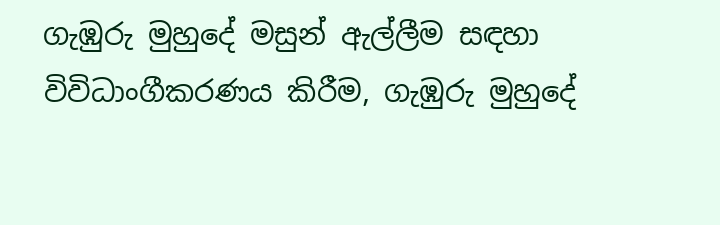ගැඹුරු මුහුදේ මසුන් ඇල්ලීම සඳහා විවිධාංගීකරණය කිරීම, ගැඹුරු මුහුදේ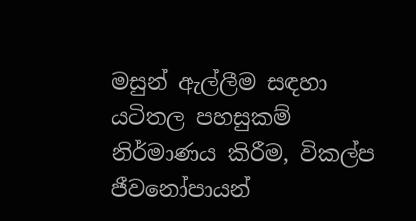මසුන් ඇල්ලීම සඳහා යටිතල පහසුකම් නිර්මාණය කිරීම, විකල්ප ජීවනෝපායන්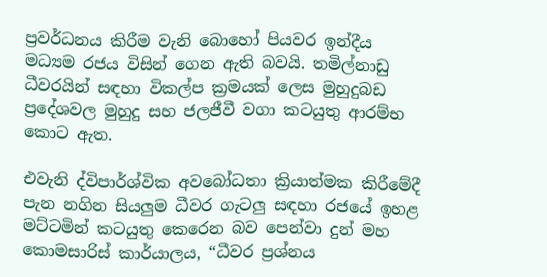ප්‍රවර්ධනය කිරීම වැනි බොහෝ පියවර ඉන්දීය මධ්‍යම රජය විසින් ගෙන ඇති බවයි. තමිල්නාඩු ධීවරයින් සඳහා විකල්ප ක්‍රමයක් ලෙස මුහුදුබඩ ප්‍රදේශවල මුහුදු සහ ජලජීවී වගා කටයුතු ආරම්භ කොට ඇත.

එවැනි ද්විපාර්ශ්වික අවබෝධතා ක්‍රියාත්මක කිරීමේදී පැන නගින සියලුම ධීවර ගැටලු සඳහා රජයේ ඉහළ මට්ටමින් කටයුතු කෙරෙන බව පෙන්වා දුන් මහ කොමසාරිස් කාර්යාලය, “ධීවර ප්‍රශ්නය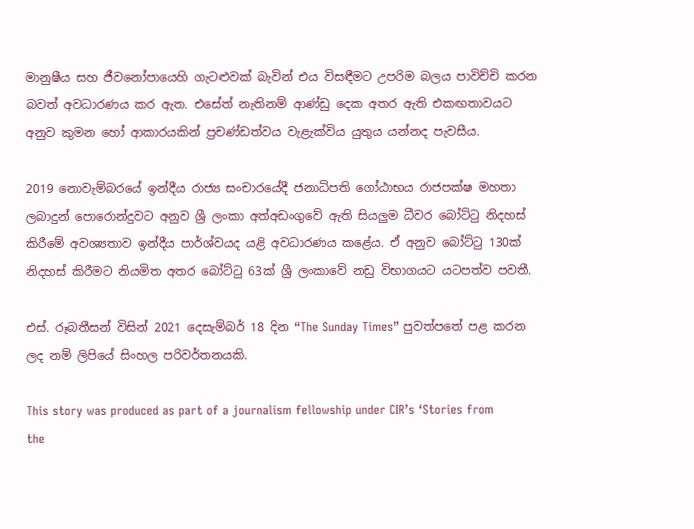මානුෂීය සහ ජීවනෝපායෙහි ගැටළුවක් බැවින් එය විසඳීමට උපරිම බලය පාවිච්චි කරන බවත් අවධාරණය කර ඇත. එසේත් නැතිනම් ආණ්ඩු දෙක අතර ඇති එකඟතාවයට අනුව කුමන හෝ ආකාරයකින් ප්‍රචණ්ඩත්වය වැළැක්විය යුතුය යන්නද පැවසීය.

2019 නොවැම්බරයේ ඉන්දීය රාජ්‍ය සංචාරයේදී ජනාධිපති ගෝඨාභය රාජපක්ෂ මහතා ලබාදුන් පොරොන්දුවට අනුව ශ්‍රී ලංකා අත්අඩංගුවේ ඇති සියලුම ධීවර බෝට්ටු නිදහස් කිරීමේ අවශ්‍යතාව ඉන්දීය පාර්ශ්වයද යළි අවධාරණය කළේය. ඒ අනුව බෝට්ටු 130ක් නිදහස් කිරීමට නියමිත අතර බෝට්ටු 63ක් ශ්‍රී ලංකාවේ නඩු විභාගයට යටපත්ව පවතී.

එස්. රූබතීසන් විසින් 2021 දෙසැම්බර් 18 දින “The Sunday Times” පුවත්පතේ පළ කරන ලද නම් ලිපියේ සිංහල පරිවර්තනයකි.

This story was produced as part of a journalism fellowship under CIR’s ‘Stories from the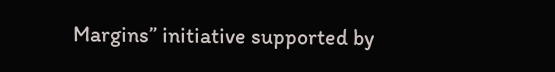Margins” initiative supported by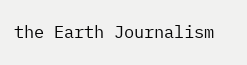the Earth Journalism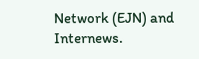Network (EJN) and Internews.